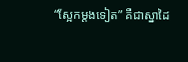“ស្អែកម្ដងទៀត” គឺជាស្នាដៃ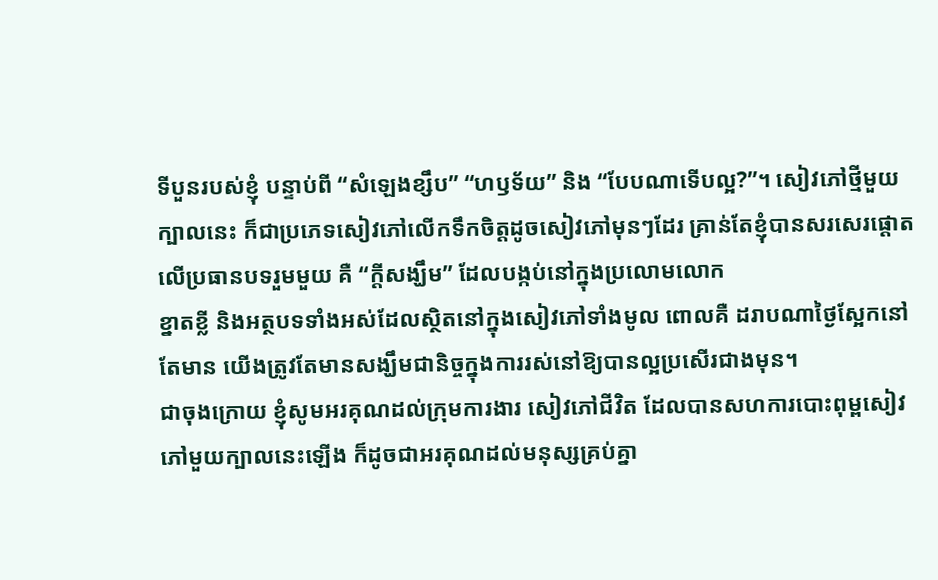ទីបួនរបស់ខ្ញុំ បន្ទាប់ពី “សំឡេងខ្សឹប” “ហឫទ័យ” និង “បែបណាទើបល្អ?”។ សៀវភៅថ្មីមួយក្បាលនេះ ក៏ជាប្រភេទសៀវភៅលើកទឹកចិត្តដូចសៀវភៅមុនៗដែរ គ្រាន់តែខ្ញុំបានសរសេរផ្ដោតលើប្រធានបទរួមមួយ គឺ “ក្ដីសង្ឃឹម” ដែលបង្កប់នៅក្នុងប្រលោមលោក
ខ្នាតខ្លី និងអត្ថបទទាំងអស់ដែលស្ថិតនៅក្នុងសៀវភៅទាំងមូល ពោលគឺ ដរាបណាថ្ងៃស្អែកនៅតែមាន យើងត្រូវតែមានសង្ឃឹមជានិច្ចក្នុងការរស់នៅឱ្យបានល្អប្រសើរជាងមុន។
ជាចុងក្រោយ ខ្ញុំសូមអរគុណដល់ក្រុមការងារ សៀវភៅជីវិត ដែលបានសហការបោះពុម្ពសៀវភៅមួយក្បាលនេះឡើង ក៏ដូចជាអរគុណដល់មនុស្សគ្រប់គ្នា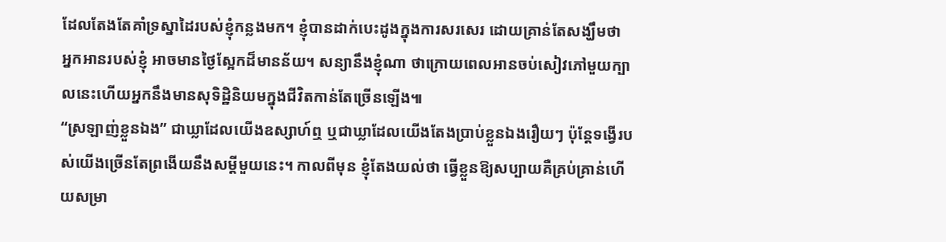ដែលតែងតែគាំទ្រស្នាដៃរបស់ខ្ញុំកន្លងមក។ ខ្ញុំបានដាក់បេះដូងក្នុងការសរសេរ ដោយគ្រាន់តែសង្ឃឹមថា អ្នកអានរបស់ខ្ញុំ អាចមានថ្ងៃស្អែកដ៏មានន័យ។ សន្យានឹងខ្ញុំណា ថាក្រោយពេលអានចប់សៀវភៅមួយក្បាលនេះហើយអ្នកនឹងមានសុទិដ្ឋិនិយមក្នុងជីវិតកាន់តែច្រើនឡើង៕
“ស្រឡាញ់ខ្លួនឯង” ជាឃ្លាដែលយើងឧស្សាហ៍ឮ ឬជាឃ្លាដែលយើងតែងប្រាប់ខ្លួនឯងរឿយៗ ប៉ុន្តែទង្វើរបស់យើងច្រើនតែព្រងើយនឹងសម្ដីមួយនេះ។ កាលពីមុន ខ្ញុំតែងយល់ថា ធ្វើខ្លួនឱ្យសប្បាយគឺគ្រប់គ្រាន់ហើយសម្រា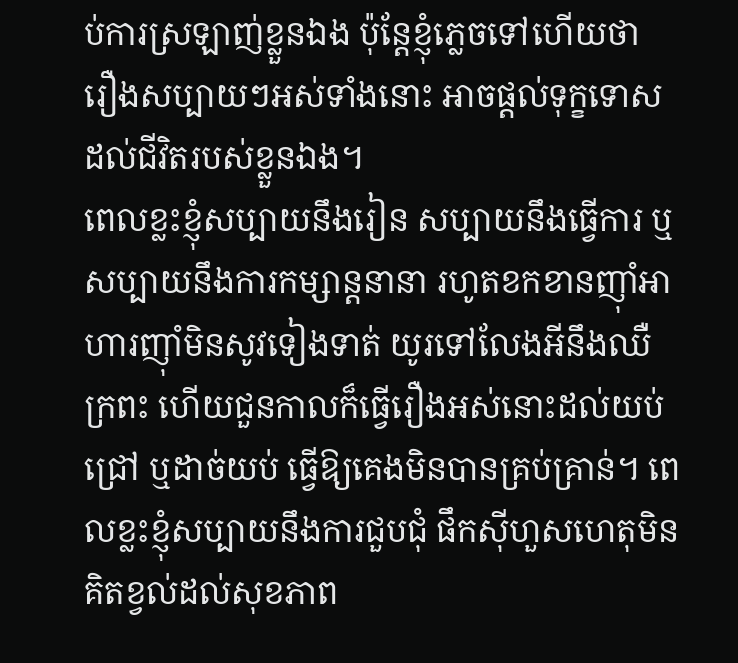ប់ការស្រឡាញ់ខ្លួនឯង ប៉ុន្តែខ្ញុំភ្លេចទៅហើយថា រឿងសប្បាយៗអស់ទាំងនោះ អាចផ្ដល់ទុក្ខទោសដល់ជីវិតរបស់ខ្លួនឯង។
ពេលខ្លះខ្ញុំសប្បាយនឹងរៀន សប្បាយនឹងធ្វើការ ឬសប្បាយនឹងការកម្សាន្ដនានា រហូតខកខានញ៉ាំអាហារញ៉ាំមិនសូវទៀងទាត់ យូរទៅលែងអីនឹងឈឺក្រពះ ហើយជួនកាលក៏ធ្វើរឿងអស់នោះដល់យប់ជ្រៅ ឬដាច់យប់ ធ្វើឱ្យគេងមិនបានគ្រប់គ្រាន់។ ពេលខ្លះខ្ញុំសប្បាយនឹងការជួបជុំ ផឹកស៊ីហួសហេតុមិនគិតខ្វល់ដល់សុខភាព